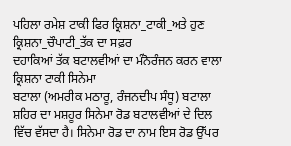ਪਹਿਲਾ ਰਮੇਸ਼ ਟਾਕੀ ਫਿਰ ਕ੍ਰਿਸ਼ਨਾ_ਟਾਕੀ_ਅਤੇ ਹੁਣ ਕ੍ਰਿਸ਼ਨਾ_ਚੌਪਾਟੀ_ਤੱਕ ਦਾ ਸਫ਼ਰ
ਦਹਾਕਿਆਂ ਤੱਕ ਬਟਾਲਵੀਆਂ ਦਾ ਮੰਨੋਰੰਜਨ ਕਰਨ ਵਾਲਾ ਕ੍ਰਿਸ਼ਨਾ ਟਾਕੀ ਸਿਨੇਮਾ
ਬਟਾਲਾ (ਅਮਰੀਕ ਮਠਾਰੂ, ਰੰਜਨਦੀਪ ਸੰਧੂ) ਬਟਾਲਾ ਸ਼ਹਿਰ ਦਾ ਮਸ਼ਹੂਰ ਸਿਨੇਮਾ ਰੋਡ ਬਟਾਲਵੀਆਂ ਦੇ ਦਿਲ ਵਿੱਚ ਵੱਸਦਾ ਹੈ। ਸਿਨੇਮਾ ਰੋਡ ਦਾ ਨਾਮ ਇਸ ਰੋਡ ਉੱਪਰ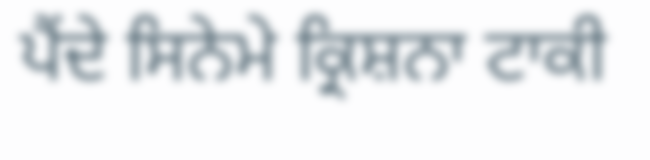ਪੈਂਦੇ ਸਿਨੇਮੇ ਕ੍ਰਿਸ਼ਨਾ ਟਾਕੀ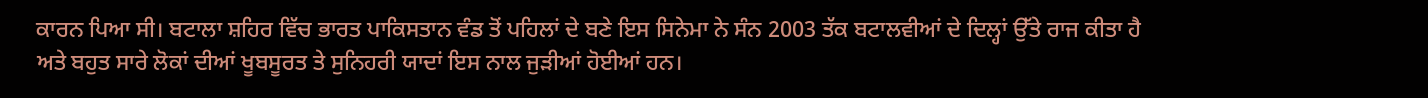ਕਾਰਨ ਪਿਆ ਸੀ। ਬਟਾਲਾ ਸ਼ਹਿਰ ਵਿੱਚ ਭਾਰਤ ਪਾਕਿਸਤਾਨ ਵੰਡ ਤੋਂ ਪਹਿਲਾਂ ਦੇ ਬਣੇ ਇਸ ਸਿਨੇਮਾ ਨੇ ਸੰਨ 2003 ਤੱਕ ਬਟਾਲਵੀਆਂ ਦੇ ਦਿਲ੍ਹਾਂ ਉੱਤੇ ਰਾਜ ਕੀਤਾ ਹੈ ਅਤੇ ਬਹੁਤ ਸਾਰੇ ਲੋਕਾਂ ਦੀਆਂ ਖੂਬਸੂਰਤ ਤੇ ਸੁਨਿਹਰੀ ਯਾਦਾਂ ਇਸ ਨਾਲ ਜੁੜੀਆਂ ਹੋਈਆਂ ਹਨ।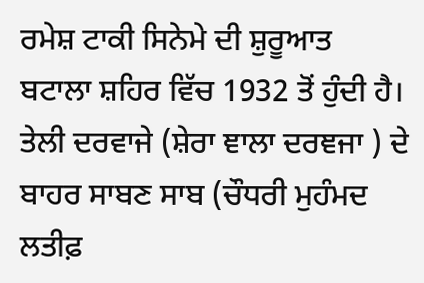ਰਮੇਸ਼ ਟਾਕੀ ਸਿਨੇਮੇ ਦੀ ਸ਼ੁਰੂਆਤ ਬਟਾਲਾ ਸ਼ਹਿਰ ਵਿੱਚ 1932 ਤੋਂ ਹੁੰਦੀ ਹੈ। ਤੇਲੀ ਦਰਵਾਜੇ (ਸ਼ੇਰਾ ਞਾਲਾ ਦਰਞਜਾ ) ਦੇ ਬਾਹਰ ਸਾਬਣ ਸਾਬ (ਚੌਧਰੀ ਮੁਹੰਮਦ ਲਤੀਫ਼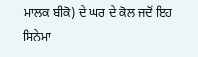ਮਾਲਕ ਬੀਕੋ) ਦੇ ਘਰ ਦੇ ਕੋਲ ਜਦੋਂ ਇਹ ਸਿਨੇਮਾ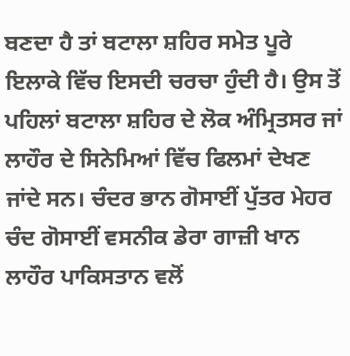ਬਣਦਾ ਹੈ ਤਾਂ ਬਟਾਲਾ ਸ਼ਹਿਰ ਸਮੇਤ ਪੂਰੇ ਇਲਾਕੇ ਵਿੱਚ ਇਸਦੀ ਚਰਚਾ ਹੁੰਦੀ ਹੈ। ਉਸ ਤੋਂ ਪਹਿਲਾਂ ਬਟਾਲਾ ਸ਼ਹਿਰ ਦੇ ਲੋਕ ਅੰਮ੍ਰਿਤਸਰ ਜਾਂ ਲਾਹੌਰ ਦੇ ਸਿਨੇਮਿਆਂ ਵਿੱਚ ਫਿਲਮਾਂ ਦੇਖਣ ਜਾਂਦੇ ਸਨ। ਚੰਦਰ ਭਾਨ ਗੋਸਾਈਂ ਪੁੱਤਰ ਮੇਹਰ ਚੰਦ ਗੋਸਾਈਂ ਵਸਨੀਕ ਡੇਰਾ ਗਾਜ਼ੀ ਖਾਨ ਲਾਹੌਰ ਪਾਕਿਸਤਾਨ ਵਲੋਂ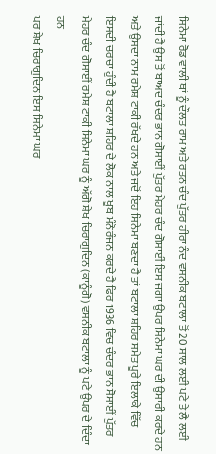ਸਿਨੇਮਾ ਰੋਡ ਵਾਲੀ ਥਾਂ ਨੂੰ ਦੌਲਤ ਰਾਮ ਅਤੇ ਰਤਨ ਚੰਦ ਪੁੱਤਰ ਹੀਰਾ ਨੰਦ ਵਸਨੀਕ ਬਟਾਲਾ ਤੋਂ 20 ਸਾਲ ਲਈ ਪਟੇ ਤੇ ਲੈ ਲਈ ਜਾਂਦੀ ਹੈ ਉਸ ਤੋਂ ਬਾਅਦ ਚੰਦਰ ਭਾਨ ਗੋਸਾਈਂ ਪੁੱਤਰ ਮੇਹਰ ਚੰਦ ਗੋਸਾਈਂ ਇਸ ਜਗਾ ਉਪਰ ਸਿਨੇਮਾ ਘਰ ਦੀ ਉਸਾਰੀ ਕਰਦੇ ਹਨ ਅਤੇ ਉਸਦਾ ਨਾਮ ਰਮੇਸ਼ ਟਾਕੀ ਰੱਖਦੇ ਹਨ ਅਤੇ ਜਦੋਂ ਇਹ ਸਿਨੇਮਾ ਬਣਦਾ ਹੈ ਤਾਂ ਬਟਾਲਾ ਸ਼ਹਿਰ ਸਮੇਤ ਪੂਰੇ ਇਲਾਕੇ ਵਿੱਚ ਇਸਦੀ ਚਰਚਾ ਹੁੰਦੀ ਹੈ ਬਟਾਲਾ ਸ਼ਹਿਰ ਦੇ ਲੋਕ ਨਾਲ ਖੂਬ ਮੰਨੋਰੰਜਨ ਕਰਦੇ ਹੈ ਫਿਰ 1936 ਵਿਚ ਚੰਦਰ ਭਾਨ ਸੋਸਾਈਂ ਪੁੱਤਰ ਮੇਹਰ ਚੰਦ ਗੋਸਾਈਂ ਰਮੇਸ਼ ਟਾਕੀ ਸਿਨੇਮਾ ਘਰ ਨੂੰ ਅੱਗੋ ਸ਼ੇਖ ਚਿਰਾਗੁਦਿਨ (ਕਾਨੂੰਗੋ) ਵਸਨੀਕ ਬਟਾਲਾ ਨੂੰ ਪਟੇ ਉਪਰ ਦੇ ਦਿੰਦਾ ਹਨ
ਪਰ ਸ਼ੇਖ ਚਿਰਾਗੁਦਿਨ ਇਸ ਸਿਨੇਮਾ ਘਰ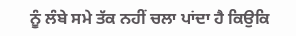ਨੂੰ ਲੰਬੇ ਸਮੇ ਤੱਕ ਨਹੀਂ ਚਲਾ ਪਾਂਦਾ ਹੈ ਕਿਉਕਿ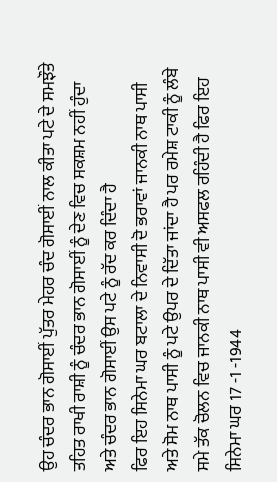ਉਹ ਚੰਦਰ ਭਾਨ ਗੋਸਾਈਂ ਪੁੱਤਰ ਮੇਹਰ ਚੰਦ ਗੋਸਾਈਂ ਨਾਲ ਕੀਤਾ ਪਟੇ ਦੇ ਸਮਝੌਤੇ ਤਹਿਤ ਰਾਖੀ ਰਾਸ਼ੀ ਨੂੰ ਚੰਦਰ ਭਾਨ ਗੋਸਾਈਂ ਨੂੰ ਦੇਣ ਵਿਚ ਸਕਸ਼ਮ ਨਹੀਂ ਹੁੰਦਾ ਅਤੇ ਚੰਦਰ ਭਾਨ ਗੋਸਾਈਂ ਉਸ ਪਟੇ ਨੂੰ ਰੱਦ ਕਰ ਦਿੰਦਾ ਹੈ
ਫਿਰ ਇਹ ਸਿਨੇਮਾ ਘਰ ਬਟਾਲਾ ਦੇ ਨਿਵਾਸੀ ਦੋ ਭਰਾਵਾਂ ਜਾਨਕੀ ਨਾਥ ਪਾਸੀ ਅਤੇ ਸੋਮ ਨਾਥ ਪਾਸੀ ਨੂੰ ਪਟੇ ਉਪਰ ਦੇ ਦਿੱਤਾ ਜਾਂਦਾ ਹੈ ਪਰ ਰਮੇਸ਼ ਟਾਕੀ ਨੂੰ ਲੰਬੇ ਸਮੇ ਤੱਕ ਚੋਲਨ ਵਿਚ ਜਾਨਕੀ ਨਾਥ ਪਾਸੀ ਵੀ ਅਸਫਲ ਰਹਿੰਦੀ ਹੈ ਫਿਰ ਇਹ ਸਿਨੇਮਾ ਘਰ 17 -1 -1944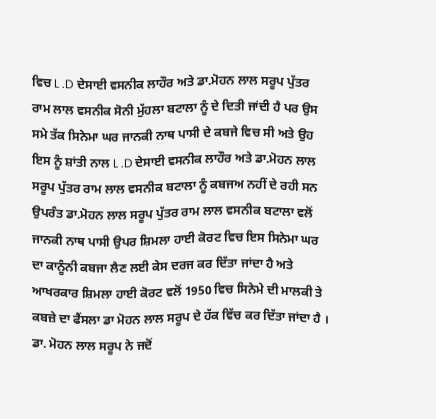ਵਿਚ L .D ਦੇਸਾਈ ਵਸਨੀਕ ਲਾਹੌਰ ਅਤੇ ਡਾ.ਮੋਹਨ ਲਾਲ ਸਰੂਪ ਪੁੱਤਰ ਰਾਮ ਲਾਲ ਵਸਨੀਕ ਸੋਨੀ ਮੁੱਹਲਾ ਬਟਾਲਾ ਨੂੰ ਦੇ ਦਿਤੀ ਜਾਂਦੀ ਹੈ ਪਰ ਉਸ ਸਮੇ ਤੱਕ ਸਿਨੇਮਾ ਘਰ ਜਾਨਕੀ ਨਾਥ ਪਾਸੀ ਦੇ ਕਬਜੇ ਵਿਚ ਸੀ ਅਤੇ ਉਹ ਇਸ ਨੂੰ ਸ਼ਾਂਤੀ ਨਾਲ L .D ਦੇਸਾਈ ਵਸਨੀਕ ਲਾਹੌਰ ਅਤੇ ਡਾ.ਮੋਹਨ ਲਾਲ ਸਰੂਪ ਪੁੱਤਰ ਰਾਮ ਲਾਲ ਵਸਨੀਕ ਬਟਾਲਾ ਨੂੰ ਕਬਜਅ ਨਹੀਂ ਦੇ ਰਹੀ ਸਨ
ਉਪਰੰਤ ਡਾ.ਮੋਹਨ ਲਾਲ ਸਰੂਪ ਪੁੱਤਰ ਰਾਮ ਲਾਲ ਵਸਨੀਕ ਬਟਾਲਾ ਵਲੋਂ ਜਾਨਕੀ ਨਾਥ ਪਾਸੀ ਉਪਰ ਸ਼ਿਮਲਾ ਹਾਈ ਕੋਰਟ ਵਿਚ ਇਸ ਸਿਨੇਮਾ ਘਰ ਦਾ ਕਾਨੂੰਨੀ ਕਬਜਾ ਲੈਣ ਲਈ ਕੇਸ ਦਰਜ ਕਰ ਦਿੱਤਾ ਜਾਂਦਾ ਹੈ ਅਤੇ ਆਖਰਕਾਰ ਸ਼ਿਮਲਾ ਹਾਈ ਕੋਰਟ ਵਲੋਂ 1950 ਵਿਚ ਸਿਨੇਮੇ ਦੀ ਮਾਲਕੀ ਤੇ ਕਬਜ਼ੇ ਦਾ ਫੈਂਸਲਾ ਡਾ ਮੋਹਨ ਲਾਲ ਸਰੂਪ ਦੇ ਹੱਕ ਵਿੱਚ ਕਰ ਦਿੱਤਾ ਜਾਂਦਾ ਹੈ ।
ਡਾ. ਮੋਹਨ ਲਾਲ ਸਰੂਪ ਨੇ ਜਦੋਂ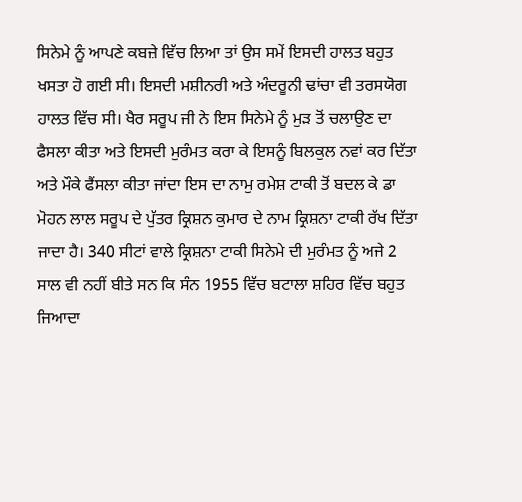ਸਿਨੇਮੇ ਨੂੰ ਆਪਣੇ ਕਬਜ਼ੇ ਵਿੱਚ ਲਿਆ ਤਾਂ ਉਸ ਸਮੇਂ ਇਸਦੀ ਹਾਲਤ ਬਹੁਤ ਖਸਤਾ ਹੋ ਗਈ ਸੀ। ਇਸਦੀ ਮਸ਼ੀਨਰੀ ਅਤੇ ਅੰਦਰੂਨੀ ਢਾਂਚਾ ਵੀ ਤਰਸਯੋਗ ਹਾਲਤ ਵਿੱਚ ਸੀ। ਖੈਰ ਸਰੂਪ ਜੀ ਨੇ ਇਸ ਸਿਨੇਮੇ ਨੂੰ ਮੁੜ ਤੋਂ ਚਲਾਉਣ ਦਾ ਫੈਸਲਾ ਕੀਤਾ ਅਤੇ ਇਸਦੀ ਮੁਰੰਮਤ ਕਰਾ ਕੇ ਇਸਨੂੰ ਬਿਲਕੁਲ ਨਵਾਂ ਕਰ ਦਿੱਤਾ ਅਤੇ ਮੌਕੇ ਫੈਂਸਲਾ ਕੀਤਾ ਜਾਂਦਾ ਇਸ ਦਾ ਨਾਮੁ ਰਮੇਸ਼ ਟਾਕੀ ਤੋਂ ਬਦਲ ਕੇ ਡਾ ਮੋਹਨ ਲਾਲ ਸਰੂਪ ਦੇ ਪੁੱਤਰ ਕ੍ਰਿਸ਼ਨ ਕੁਮਾਰ ਦੇ ਨਾਮ ਕ੍ਰਿਸ਼ਨਾ ਟਾਕੀ ਰੱਖ ਦਿੱਤਾ ਜਾਦਾ ਹੈ। 340 ਸੀਟਾਂ ਵਾਲੇ ਕ੍ਰਿਸ਼ਨਾ ਟਾਕੀ ਸਿਨੇਮੇ ਦੀ ਮੁਰੰਮਤ ਨੂੰ ਅਜੇ 2 ਸਾਲ ਵੀ ਨਹੀਂ ਬੀਤੇ ਸਨ ਕਿ ਸੰਨ 1955 ਵਿੱਚ ਬਟਾਲਾ ਸ਼ਹਿਰ ਵਿੱਚ ਬਹੁਤ ਜਿਆਦਾ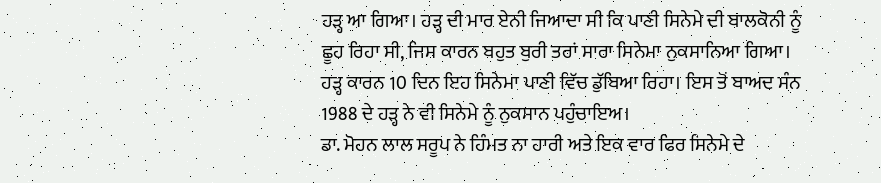ਹੜ੍ਹ ਆ ਗਿਆ। ਹੜ੍ਹ ਦੀ ਮਾਰ ਏਨੀ ਜਿਆਦਾ ਸੀ ਕਿ ਪਾਣੀ ਸਿਨੇਮੇ ਦੀ ਬਾਲਕੋਨੀ ਨੂੰ ਛੂਹ ਰਿਹਾ ਸੀ, ਜਿਸ ਕਾਰਨ ਬਹੁਤ ਬੁਰੀ ਤਰਾਂ ਸਾਰਾ ਸਿਨੇਮਾ ਨੁਕਸਾਨਿਆ ਗਿਆ। ਹੜ੍ਹ ਕਾਰਨ 10 ਦਿਨ ਇਹ ਸਿਨੇਮਾ ਪਾਣੀ ਵਿੱਚ ਡੁੱਬਿਆ ਰਿਹਾ। ਇਸ ਤੋਂ ਬਾਅਦ ਸੰਨ 1988 ਦੇ ਹੜ੍ਹ ਨੇ ਵੀ ਸਿਨੇਮੇ ਨੂੰ ਨੁਕਸਾਨ ਪਹੁੰਚਾਇਅ।
ਡਾ. ਮੋਹਨ ਲਾਲ ਸਰੂਪ ਨੇ ਹਿੰਮਤ ਨਾ ਹਾਰੀ ਅਤੇ ਇਕ ਵਾਰ ਫਿਰ ਸਿਨੇਮੇ ਦੇ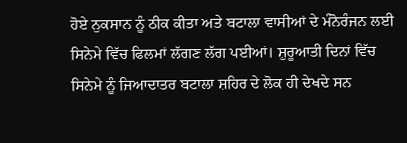ਹੋਏ ਨੁਕਸਾਨ ਨੂੰ ਠੀਕ ਕੀਤਾ ਅਤੇ ਬਟਾਲਾ ਵਾਸੀਆਂ ਦੇ ਮੰਨੋਰੰਜਨ ਲਈ ਸਿਨੇਮੇ ਵਿੱਚ ਫਿਲਮਾਂ ਲੱਗਣ ਲੱਗ ਪਈਆਂ। ਸ਼ੁਰੂਆਤੀ ਦਿਨਾਂ ਵਿੱਚ ਸਿਨੇਮੇ ਨੂੰ ਜਿਆਦਾਤਰ ਬਟਾਲਾ ਸ਼ਹਿਰ ਦੇ ਲੋਕ ਹੀ ਦੇਖਦੇ ਸਨ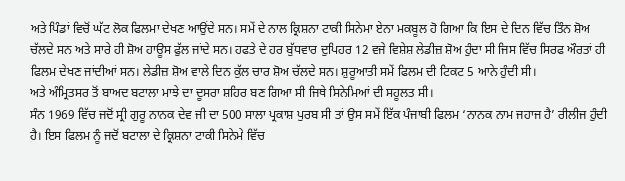ਅਤੇ ਪਿੰਡਾਂ ਵਿਚੋਂ ਘੱਟ ਲੋਕ ਫਿਲਮਾ ਦੇਖਣ ਆਉਂਦੇ ਸਨ। ਸਮੇਂ ਦੇ ਨਾਲ ਕ੍ਰਿਸ਼ਨਾ ਟਾਕੀ ਸਿਨੇਮਾ ਏਨਾ ਮਕਬੂਲ ਹੋ ਗਿਆ ਕਿ ਇਸ ਦੇ ਦਿਨ ਵਿੱਚ ਤਿੰਨ ਸ਼ੋਅ ਚੱਲਦੇ ਸਨ ਅਤੇ ਸਾਰੇ ਹੀ ਸ਼ੋਅ ਹਾਊਸ ਫੁੱਲ ਜਾਂਦੇ ਸਨ। ਹਫਤੇ ਦੇ ਹਰ ਬੁੱਧਵਾਰ ਦੁਪਿਹਰ 12 ਵਜੇ ਵਿਸ਼ੇਸ਼ ਲੇਡੀਜ਼ ਸ਼ੋਅ ਹੁੰਦਾ ਸੀ ਜਿਸ ਵਿੱਚ ਸਿਰਫ ਔਰਤਾਂ ਹੀ ਫਿਲਮ ਦੇਖਣ ਜਾਂਦੀਆਂ ਸਨ। ਲੇਡੀਜ਼ ਸ਼ੋਅ ਵਾਲੇ ਦਿਨ ਕੁੱਲ ਚਾਰ ਸ਼ੋਅ ਚੱਲਦੇ ਸਨ। ਸ਼ੁਰੂਆਤੀ ਸਮੇਂ ਫਿਲਮ ਦੀ ਟਿਕਟ 5 ਆਨੇ ਹੁੰਦੀ ਸੀ।
ਅਤੇ ਅੰਮ੍ਰਿਤਸਰ ਤੋਂ ਬਾਅਦ ਬਟਾਲਾ ਮਾਝੇ ਦਾ ਦੂਸਰਾ ਸ਼ਹਿਰ ਬਣ ਗਿਆ ਸੀ ਜਿਥੇ ਸਿਨੇਮਿਆਂ ਦੀ ਸਹੂਲਤ ਸੀ।
ਸੰਨ 1969 ਵਿੱਚ ਜਦੋਂ ਸ੍ਰੀ ਗੁਰੂ ਨਾਨਕ ਦੇਵ ਜੀ ਦਾ 500 ਸਾਲਾ ਪ੍ਰਕਾਸ਼ ਪੁਰਬ ਸੀ ਤਾਂ ਉਸ ਸਮੇਂ ਇੱਕ ਪੰਜਾਬੀ ਫਿਲਮ ‘ਨਾਨਕ ਨਾਮ ਜਹਾਜ ਹੈ’ ਰੀਲੀਜ ਹੁੰਦੀ ਹੈ। ਇਸ ਫਿਲਮ ਨੂੰ ਜਦੋਂ ਬਟਾਲਾ ਦੇ ਕ੍ਰਿਸ਼ਨਾ ਟਾਕੀ ਸਿਨੇਮੇ ਵਿੱਚ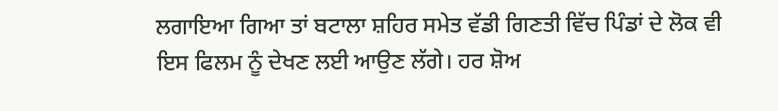ਲਗਾਇਆ ਗਿਆ ਤਾਂ ਬਟਾਲਾ ਸ਼ਹਿਰ ਸਮੇਤ ਵੱਡੀ ਗਿਣਤੀ ਵਿੱਚ ਪਿੰਡਾਂ ਦੇ ਲੋਕ ਵੀ ਇਸ ਫਿਲਮ ਨੂੰ ਦੇਖਣ ਲਈ ਆਉਣ ਲੱਗੇ। ਹਰ ਸ਼ੋਅ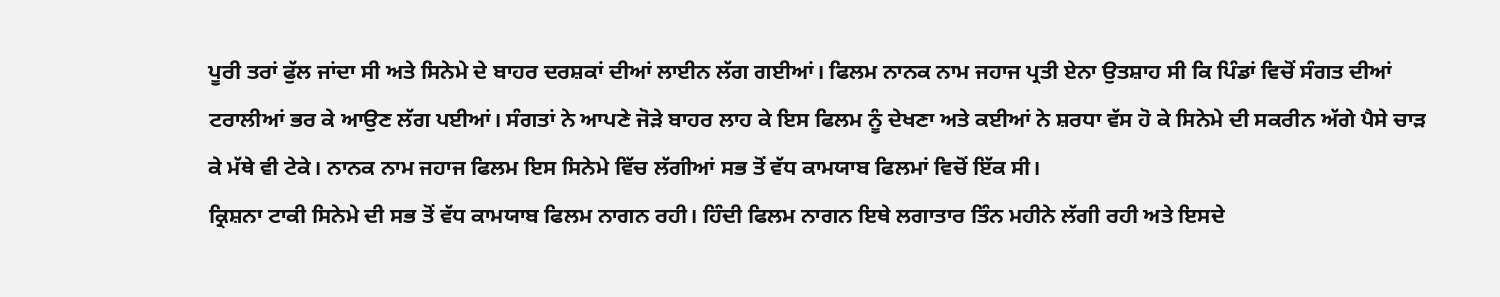ਪੂਰੀ ਤਰਾਂ ਫੁੱਲ ਜਾਂਦਾ ਸੀ ਅਤੇ ਸਿਨੇਮੇ ਦੇ ਬਾਹਰ ਦਰਸ਼ਕਾਂ ਦੀਆਂ ਲਾਈਨ ਲੱਗ ਗਈਆਂ। ਫਿਲਮ ਨਾਨਕ ਨਾਮ ਜਹਾਜ ਪ੍ਰਤੀ ਏਨਾ ਉਤਸ਼ਾਹ ਸੀ ਕਿ ਪਿੰਡਾਂ ਵਿਚੋਂ ਸੰਗਤ ਦੀਆਂ ਟਰਾਲੀਆਂ ਭਰ ਕੇ ਆਉਣ ਲੱਗ ਪਈਆਂ। ਸੰਗਤਾਂ ਨੇ ਆਪਣੇ ਜੋੜੇ ਬਾਹਰ ਲਾਹ ਕੇ ਇਸ ਫਿਲਮ ਨੂੰ ਦੇਖਣਾ ਅਤੇ ਕਈਆਂ ਨੇ ਸ਼ਰਧਾ ਵੱਸ ਹੋ ਕੇ ਸਿਨੇਮੇ ਦੀ ਸਕਰੀਨ ਅੱਗੇ ਪੈਸੇ ਚਾੜ ਕੇ ਮੱਥੇ ਵੀ ਟੇਕੇ। ਨਾਨਕ ਨਾਮ ਜਹਾਜ ਫਿਲਮ ਇਸ ਸਿਨੇਮੇ ਵਿੱਚ ਲੱਗੀਆਂ ਸਭ ਤੋਂ ਵੱਧ ਕਾਮਯਾਬ ਫਿਲਮਾਂ ਵਿਚੋਂ ਇੱਕ ਸੀ।
ਕ੍ਰਿਸ਼ਨਾ ਟਾਕੀ ਸਿਨੇਮੇ ਦੀ ਸਭ ਤੋਂ ਵੱਧ ਕਾਮਯਾਬ ਫਿਲਮ ਨਾਗਨ ਰਹੀ। ਹਿੰਦੀ ਫਿਲਮ ਨਾਗਨ ਇਥੇ ਲਗਾਤਾਰ ਤਿੰਨ ਮਹੀਨੇ ਲੱਗੀ ਰਹੀ ਅਤੇ ਇਸਦੇ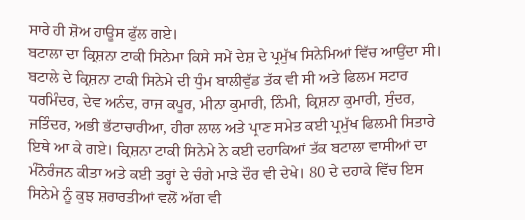ਸਾਰੇ ਹੀ ਸ਼ੋਅ ਹਾਊਸ ਫੁੱਲ ਗਏ।
ਬਟਾਲਾ ਦਾ ਕ੍ਰਿਸ਼ਨਾ ਟਾਕੀ ਸਿਨੇਮਾ ਕਿਸੇ ਸਮੇਂ ਦੇਸ਼ ਦੇ ਪ੍ਰਮੁੱਖ ਸਿਨੇਮਿਆਂ ਵਿੱਚ ਆਉਂਦਾ ਸੀ। ਬਟਾਲੇ ਦੇ ਕ੍ਰਿਸ਼ਨਾ ਟਾਕੀ ਸਿਨੇਮੇ ਦੀ ਧੁੰਮ ਬਾਲੀਵੁੱਡ ਤੱਕ ਵੀ ਸੀ ਅਤੇ ਫਿਲਮ ਸਟਾਰ ਧਰਮਿੰਦਰ, ਦੇਵ ਅਨੰਦ, ਰਾਜ ਕਪੂਰ, ਮੀਨਾ ਕੁਮਾਰੀ, ਨਿੰਮੀ, ਕ੍ਰਿਸ਼ਨਾ ਕੁਮਾਰੀ, ਸੁੰਦਰ, ਜਤਿੰਦਰ, ਅਭੀ ਭੱਟਾਚਾਰੀਆ, ਹੀਰਾ ਲਾਲ ਅਤੇ ਪ੍ਰਾਣ ਸਮੇਤ ਕਈ ਪ੍ਰਮੁੱਖ ਫਿਲਮੀ ਸਿਤਾਰੇ ਇਥੇ ਆ ਕੇ ਗਏ। ਕ੍ਰਿਸ਼ਨਾ ਟਾਕੀ ਸਿਨੇਮੇ ਨੇ ਕਈ ਦਹਾਕਿਆਂ ਤੱਕ ਬਟਾਲਾ ਵਾਸੀਆਂ ਦਾ ਮੰਨੋਰੰਜਨ ਕੀਤਾ ਅਤੇ ਕਈ ਤਰ੍ਹਾਂ ਦੇ ਚੰਗੇ ਮਾੜੇ ਦੌਰ ਵੀ ਦੇਖੇ। 80 ਦੇ ਦਹਾਕੇ ਵਿੱਚ ਇਸ ਸਿਨੇਮੇ ਨੂੰ ਕੁਝ ਸ਼ਰਾਰਤੀਆਂ ਵਲੋਂ ਅੱਗ ਵੀ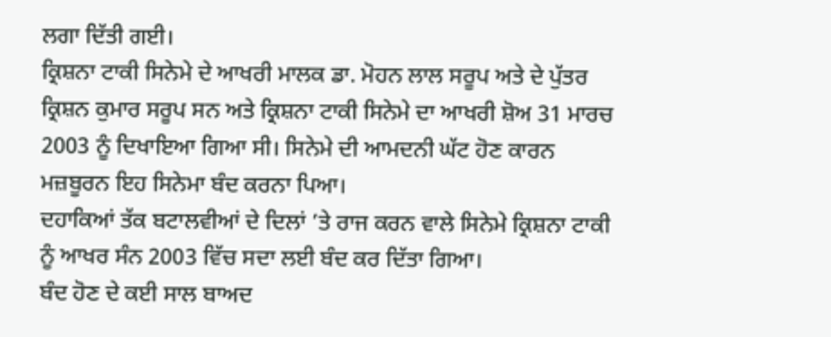ਲਗਾ ਦਿੱਤੀ ਗਈ।
ਕ੍ਰਿਸ਼ਨਾ ਟਾਕੀ ਸਿਨੇਮੇ ਦੇ ਆਖਰੀ ਮਾਲਕ ਡਾ. ਮੋਹਨ ਲਾਲ ਸਰੂਪ ਅਤੇ ਦੇ ਪੁੱਤਰ ਕ੍ਰਿਸ਼ਨ ਕੁਮਾਰ ਸਰੂਪ ਸਨ ਅਤੇ ਕ੍ਰਿਸ਼ਨਾ ਟਾਕੀ ਸਿਨੇਮੇ ਦਾ ਆਖਰੀ ਸ਼ੋਅ 31 ਮਾਰਚ 2003 ਨੂੰ ਦਿਖਾਇਆ ਗਿਆ ਸੀ। ਸਿਨੇਮੇ ਦੀ ਆਮਦਨੀ ਘੱਟ ਹੋਣ ਕਾਰਨ ਮਜ਼ਬੂਰਨ ਇਹ ਸਿਨੇਮਾ ਬੰਦ ਕਰਨਾ ਪਿਆ।
ਦਹਾਕਿਆਂ ਤੱਕ ਬਟਾਲਵੀਆਂ ਦੇ ਦਿਲਾਂ ’ਤੇ ਰਾਜ ਕਰਨ ਵਾਲੇ ਸਿਨੇਮੇ ਕ੍ਰਿਸ਼ਨਾ ਟਾਕੀ ਨੂੰ ਆਖਰ ਸੰਨ 2003 ਵਿੱਚ ਸਦਾ ਲਈ ਬੰਦ ਕਰ ਦਿੱਤਾ ਗਿਆ।
ਬੰਦ ਹੋਣ ਦੇ ਕਈ ਸਾਲ ਬਾਅਦ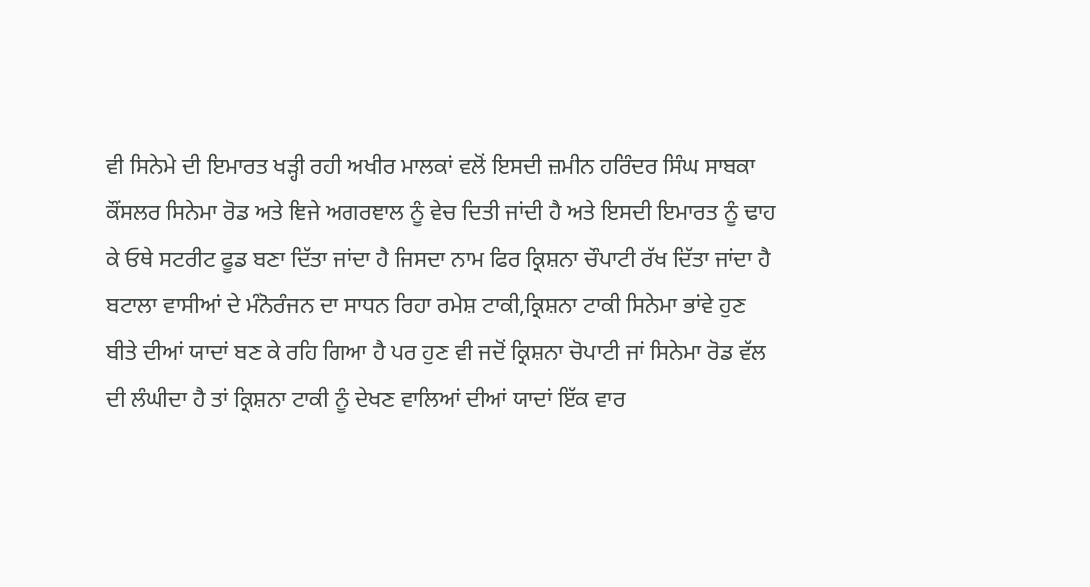ਵੀ ਸਿਨੇਮੇ ਦੀ ਇਮਾਰਤ ਖੜ੍ਹੀ ਰਹੀ ਅਖੀਰ ਮਾਲਕਾਂ ਵਲੋਂ ਇਸਦੀ ਜ਼ਮੀਨ ਹਰਿੰਦਰ ਸਿੰਘ ਸਾਬਕਾ ਕੌਂਸਲਰ ਸਿਨੇਮਾ ਰੋਡ ਅਤੇ ਞਿਜੇ ਅਗਰਞਾਲ ਨੂੰ ਵੇਚ ਦਿਤੀ ਜਾਂਦੀ ਹੈ ਅਤੇ ਇਸਦੀ ਇਮਾਰਤ ਨੂੰ ਢਾਹ ਕੇ ਓਥੇ ਸਟਰੀਟ ਫੂਡ ਬਣਾ ਦਿੱਤਾ ਜਾਂਦਾ ਹੈ ਜਿਸਦਾ ਨਾਮ ਫਿਰ ਕ੍ਰਿਸ਼ਨਾ ਚੌਪਾਟੀ ਰੱਖ ਦਿੱਤਾ ਜਾਂਦਾ ਹੈ
ਬਟਾਲਾ ਵਾਸੀਆਂ ਦੇ ਮੰਨੋਰੰਜਨ ਦਾ ਸਾਧਨ ਰਿਹਾ ਰਮੇਸ਼ ਟਾਕੀ,ਕ੍ਰਿਸ਼ਨਾ ਟਾਕੀ ਸਿਨੇਮਾ ਭਾਂਵੇ ਹੁਣ ਬੀਤੇ ਦੀਆਂ ਯਾਦਾਂ ਬਣ ਕੇ ਰਹਿ ਗਿਆ ਹੈ ਪਰ ਹੁਣ ਵੀ ਜਦੋਂ ਕ੍ਰਿਸ਼ਨਾ ਚੋਪਾਟੀ ਜਾਂ ਸਿਨੇਮਾ ਰੋਡ ਵੱਲ ਦੀ ਲੰਘੀਦਾ ਹੈ ਤਾਂ ਕ੍ਰਿਸ਼ਨਾ ਟਾਕੀ ਨੂੰ ਦੇਖਣ ਵਾਲਿਆਂ ਦੀਆਂ ਯਾਦਾਂ ਇੱਕ ਵਾਰ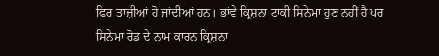ਫਿਰ ਤਾਜ਼ੀਆਂ ਹੋ ਜਾਂਦੀਆਂ ਹਨ। ਭਾਂਵੇ ਕ੍ਰਿਸ਼ਨਾ ਟਾਕੀ ਸਿਨੇਮਾ ਹੁਣ ਨਹੀਂ ਹੈ ਪਰ ਸਿਨੇਮਾ ਰੋਡ ਦੇ ਨਾਮ ਕਾਰਨ ਕ੍ਰਿਸ਼ਨਾ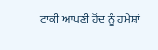ਟਾਕੀ ਆਪਣੀ ਹੋਂਦ ਨੂੰ ਹਮੇਸ਼ਾਂ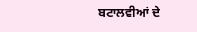ਬਟਾਲਵੀਆਂ ਦੇ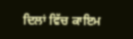ਦਿਲਾਂ ਵਿੱਚ ਕਾਇਮ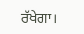ਰੱਖੇਗਾ।